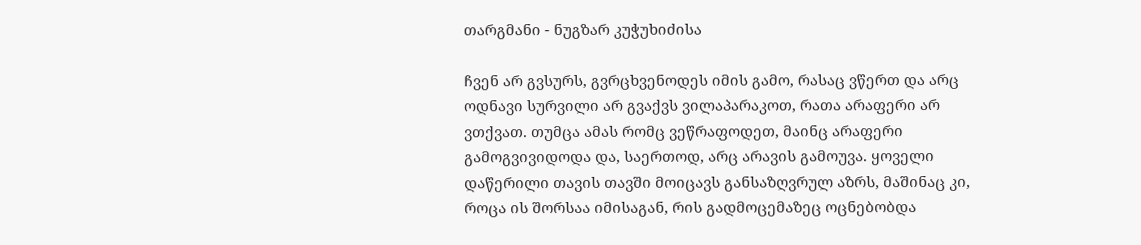თარგმანი - ნუგზარ კუჭუხიძისა

ჩვენ არ გვსურს, გვრცხვენოდეს იმის გამო, რასაც ვწერთ და არც ოდნავი სურვილი არ გვაქვს ვილაპარაკოთ, რათა არაფერი არ ვთქვათ. თუმცა ამას რომც ვეწრაფოდეთ, მაინც არაფერი გამოგვივიდოდა და, საერთოდ, არც არავის გამოუვა. ყოველი დაწერილი თავის თავში მოიცავს განსაზღვრულ აზრს, მაშინაც კი, როცა ის შორსაა იმისაგან, რის გადმოცემაზეც ოცნებობდა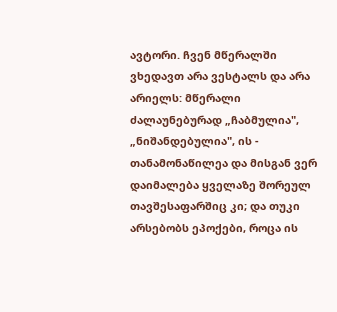ავტორი. ჩვენ მწერალში ვხედავთ არა ვესტალს და არა არიელს: მწერალი ძალაუნებურად „ჩაბმულია", „ნიშანდებულია", ის - თანამონაწილეა და მისგან ვერ დაიმალება ყველაზე შორეულ თავშესაფარშიც კი; და თუკი არსებობს ეპოქები, როცა ის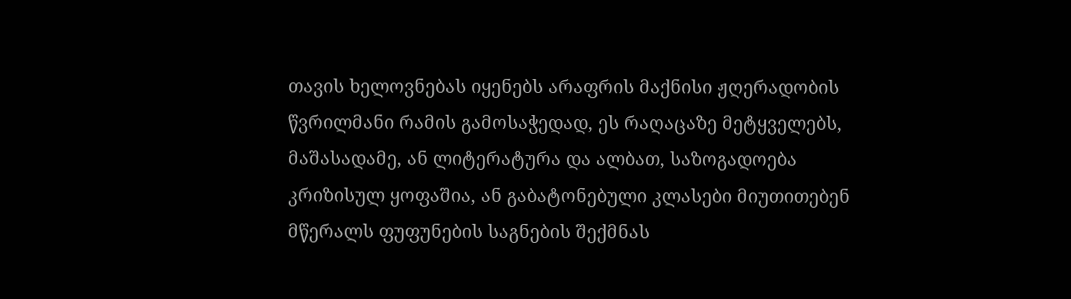თავის ხელოვნებას იყენებს არაფრის მაქნისი ჟღერადობის წვრილმანი რამის გამოსაჭედად, ეს რაღაცაზე მეტყველებს, მაშასადამე, ან ლიტერატურა და ალბათ, საზოგადოება კრიზისულ ყოფაშია, ან გაბატონებული კლასები მიუთითებენ მწერალს ფუფუნების საგნების შექმნას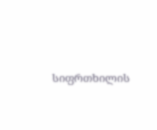სიფრთხილის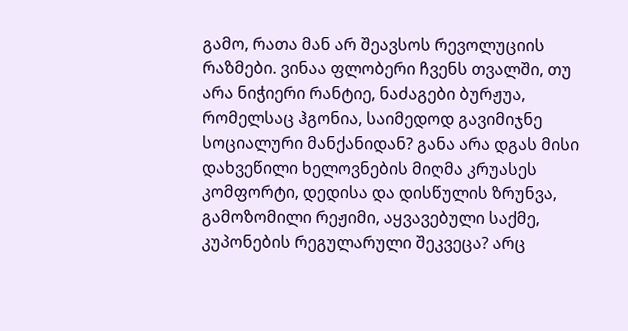გამო, რათა მან არ შეავსოს რევოლუციის რაზმები. ვინაა ფლობერი ჩვენს თვალში, თუ არა ნიჭიერი რანტიე, ნაძაგები ბურჟუა, რომელსაც ჰგონია, საიმედოდ გავიმიჯნე სოციალური მანქანიდან? განა არა დგას მისი დახვეწილი ხელოვნების მიღმა კრუასეს კომფორტი, დედისა და დისწულის ზრუნვა, გამოზომილი რეჟიმი, აყვავებული საქმე, კუპონების რეგულარული შეკვეცა? არც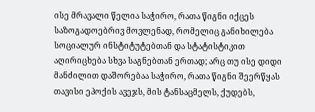ისე მრავალი წელია საჭირო, რათა წიგნი იქცეს საზოგადოებრივ მოვლენად, რომელიც განიხილება სოციალურ ინსტიტუტებთან და სტატისტიკით აღირიცხება სხვა საგნებთან ერთად; არც თუ ისე დიდი მანძილით დაშორებაა საჭირო, რათა წიგნი შეერწყას თავისი ეპოქის ავეჯს, მის ტანსაცმელს, ქუდებს,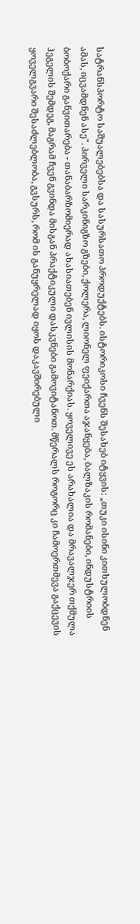სატრანსპორტო საშუალებებსა და სასურსათო პროდუქტებს. ისტორიკოსი ჩვენს შესახებ იტყვის: „თუკი ისინი კითხულობდნენ ამას, იცვამდნენ ასე". პირველი სარკინიგზო გზები, ქოლერა, ლიონელ ფეიქართა აჯანყება, ბალზაკის რომანები, ინდუსტრიის ბობოქარი განვითარება - თანაბარზომიერად ახასიათებენ ივლისის მონარქიას. ყოველივე ეს არახალია და მრავალჯერ თქმულა ჰეგელის შემდეგ, მაგრამ ჩვენ გვინდა მისგან პრაქტიკული დასკვნები გამოვიტანოთ. მწერალს როგორც კი ჩამოერთმევა გაქცევის ყოველგვარი შესაძლებლობა, გვსურს, რომ ის განუყრელად იყოს დაკავშირებული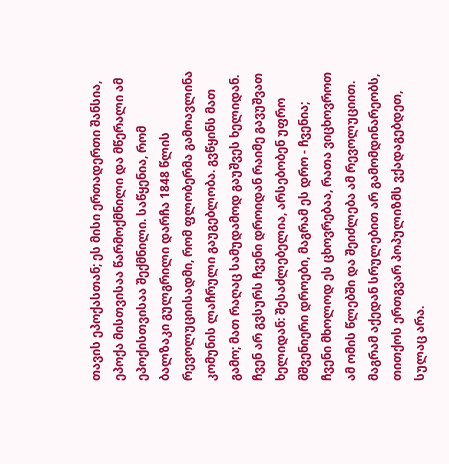თავის ეპოქასთან; ეს მისი ერთადერთი შანსია, ეპოქა მისთვისაა წარმოქმნილი და მწერალი ამ ეპოქისთვისაა შექმნილი. საწყენია, რომ ბალზაკი გულგრილი დარჩა 1848 წლის რევოლუციისადმი, რომ ფლობერმა გამოავლინა კომუნის ლაჩრული გაუგებლობა. გვწყინს მათ გამო; მათ რაღაც სამუდამოდ გაუშვეს ხელიდან. ჩვენ არ გვსურს ჩვენი დროიდან რაიმე გავუშვათ ხელიდან: შესაძლებელია, არსებობენ უფრო მშვენიერი დროები, მაგრამ ეს დრო - ჩვენია; ჩვენი მხოლოდ ეს ცხოვრებაა, რათა ვიცხოვროთ ამ ომის წლებში და შეიძლება ამ რევოლუციით. მაგრამ აქედან სრულებით არ გამომდინარეობს, თითქოს ერთგვარ პოპულიზმს ვქადაგებდეთ, სულაც არა.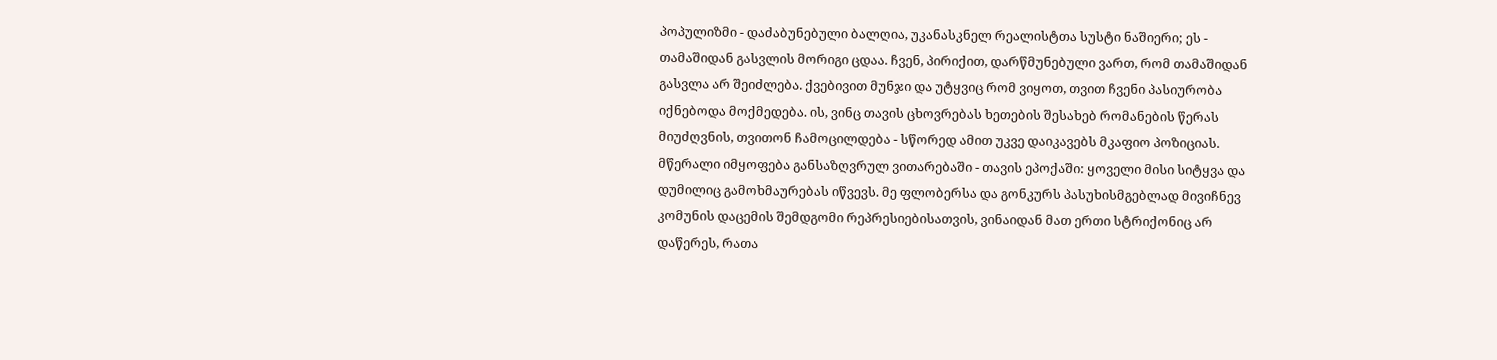პოპულიზმი - დაძაბუნებული ბალღია, უკანასკნელ რეალისტთა სუსტი ნაშიერი; ეს - თამაშიდან გასვლის მორიგი ცდაა. ჩვენ, პირიქით, დარწმუნებული ვართ, რომ თამაშიდან გასვლა არ შეიძლება. ქვებივით მუნჯი და უტყვიც რომ ვიყოთ, თვით ჩვენი პასიურობა იქნებოდა მოქმედება. ის, ვინც თავის ცხოვრებას ხეთების შესახებ რომანების წერას მიუძღვნის, თვითონ ჩამოცილდება - სწორედ ამით უკვე დაიკავებს მკაფიო პოზიციას. მწერალი იმყოფება განსაზღვრულ ვითარებაში - თავის ეპოქაში: ყოველი მისი სიტყვა და დუმილიც გამოხმაურებას იწვევს. მე ფლობერსა და გონკურს პასუხისმგებლად მივიჩნევ კომუნის დაცემის შემდგომი რეპრესიებისათვის, ვინაიდან მათ ერთი სტრიქონიც არ დაწერეს, რათა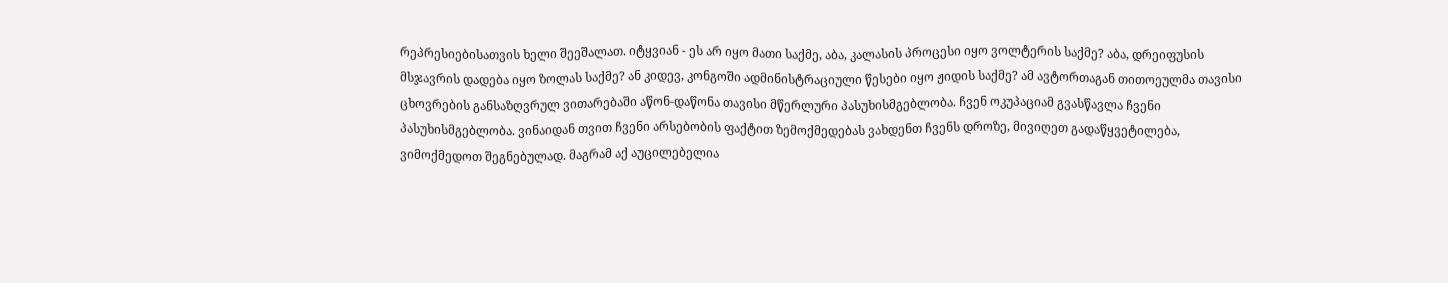რეპრესიებისათვის ხელი შეეშალათ. იტყვიან - ეს არ იყო მათი საქმე, აბა, კალასის პროცესი იყო ვოლტერის საქმე? აბა, დრეიფუსის მსჯავრის დადება იყო ზოლას საქმე? ან კიდევ, კონგოში ადმინისტრაციული წესები იყო ჟიდის საქმე? ამ ავტორთაგან თითოეულმა თავისი ცხოვრების განსაზღვრულ ვითარებაში აწონ-დაწონა თავისი მწერლური პასუხისმგებლობა. ჩვენ ოკუპაციამ გვასწავლა ჩვენი პასუხისმგებლობა. ვინაიდან თვით ჩვენი არსებობის ფაქტით ზემოქმედებას ვახდენთ ჩვენს დროზე, მივიღეთ გადაწყვეტილება, ვიმოქმედოთ შეგნებულად. მაგრამ აქ აუცილებელია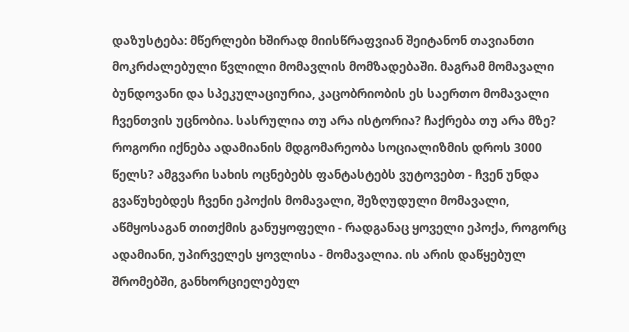დაზუსტება: მწერლები ხშირად მიისწრაფვიან შეიტანონ თავიანთი მოკრძალებული წვლილი მომავლის მომზადებაში. მაგრამ მომავალი ბუნდოვანი და სპეკულაციურია, კაცობრიობის ეს საერთო მომავალი ჩვენთვის უცნობია. სასრულია თუ არა ისტორია? ჩაქრება თუ არა მზე? როგორი იქნება ადამიანის მდგომარეობა სოციალიზმის დროს 3000 წელს? ამგვარი სახის ოცნებებს ფანტასტებს ვუტოვებთ - ჩვენ უნდა გვაწუხებდეს ჩვენი ეპოქის მომავალი, შეზღუდული მომავალი, აწმყოსაგან თითქმის განუყოფელი - რადგანაც ყოველი ეპოქა, როგორც ადამიანი, უპირველეს ყოვლისა - მომავალია. ის არის დაწყებულ შრომებში, განხორციელებულ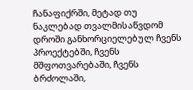ჩანაფიქრში, მეტად თუ ნაკლებად თვალმისაწვდომ დროში განხორციელებულ ჩვენს პროექტებში, ჩვენს მშფოთვარებაში, ჩვენს ბრძოლაში,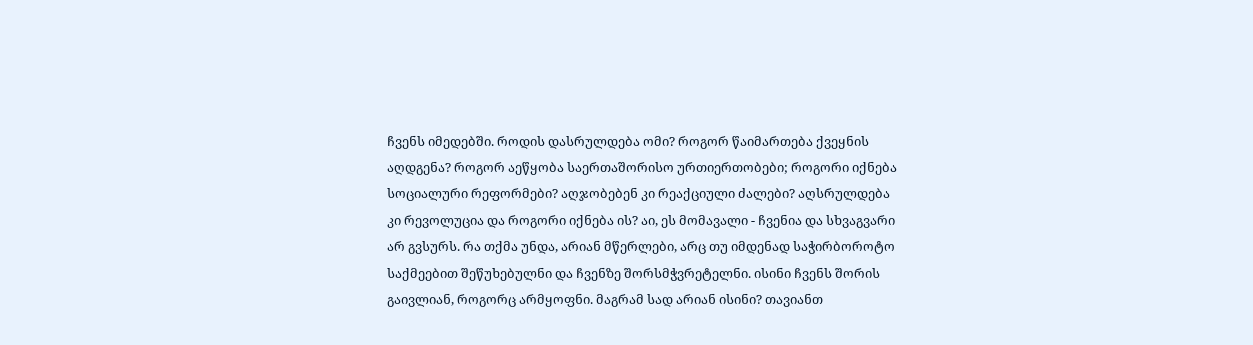ჩვენს იმედებში. როდის დასრულდება ომი? როგორ წაიმართება ქვეყნის აღდგენა? როგორ აეწყობა საერთაშორისო ურთიერთობები; როგორი იქნება სოციალური რეფორმები? აღჯობებენ კი რეაქციული ძალები? აღსრულდება კი რევოლუცია და როგორი იქნება ის? აი, ეს მომავალი - ჩვენია და სხვაგვარი არ გვსურს. რა თქმა უნდა, არიან მწერლები, არც თუ იმდენად საჭირბოროტო საქმეებით შეწუხებულნი და ჩვენზე შორსმჭვრეტელნი. ისინი ჩვენს შორის გაივლიან, როგორც არმყოფნი. მაგრამ სად არიან ისინი? თავიანთ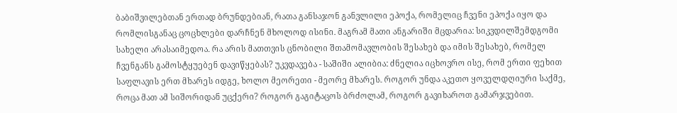ბაბიშვილებთან ერთად ბრუნდებიან, რათა განსაჯონ განვლილი ეპოქა, რომელიც ჩვენი ეპოქა იყო და რომლისგანაც ცოცხლები დარჩნენ მხოლოდ ისინი. მაგრამ მათი ანგარიში მცდარია: სიკვდილშემდგომი სახელი არასაიმედოა. რა არის მათთვის ცნობილი შთამომავლობის შესახებ და იმის შესახებ, რომელ ჩვენგანს გამოსტყუებენ დავიწყებას? უკვდავება - საშიში ალიბია: ძნელია იცხოვრო ისე, რომ ერთი ფეხით საფლავის ერთ მხარეს იდგე, ხოლო მეორეთი - მეორე მხარეს. როგორ უნდა აკეთო ყოველდღიური საქმე, როცა მათ ამ სიშორიდან უცქერი? როგორ გაგიტაცოს ბრძოლამ, როგორ გავიხაროთ გამარჯვებით.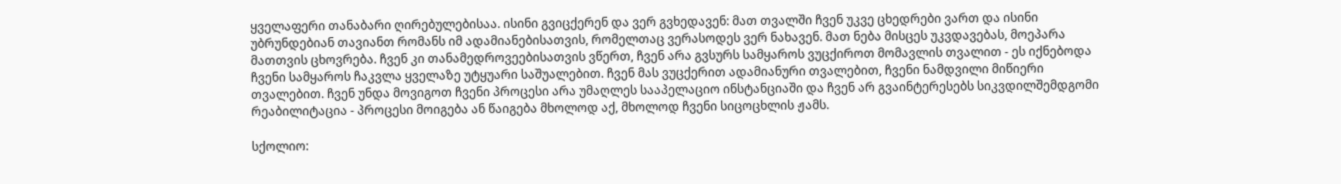ყველაფერი თანაბარი ღირებულებისაა. ისინი გვიცქერენ და ვერ გვხედავენ: მათ თვალში ჩვენ უკვე ცხედრები ვართ და ისინი უბრუნდებიან თავიანთ რომანს იმ ადამიანებისათვის, რომელთაც ვერასოდეს ვერ ნახავენ. მათ ნება მისცეს უკვდავებას, მოეპარა მათთვის ცხოვრება. ჩვენ კი თანამედროვეებისათვის ვწერთ, ჩვენ არა გვსურს სამყაროს ვუცქიროთ მომავლის თვალით - ეს იქნებოდა ჩვენი სამყაროს ჩაკვლა ყველაზე უტყუარი საშუალებით. ჩვენ მას ვუცქერით ადამიანური თვალებით, ჩვენი ნამდვილი მიწიერი თვალებით. ჩვენ უნდა მოვიგოთ ჩვენი პროცესი არა უმაღლეს სააპელაციო ინსტანციაში და ჩვენ არ გვაინტერესებს სიკვდილშემდგომი რეაბილიტაცია - პროცესი მოიგება ან წაიგება მხოლოდ აქ, მხოლოდ ჩვენი სიცოცხლის ჟამს.

სქოლიო: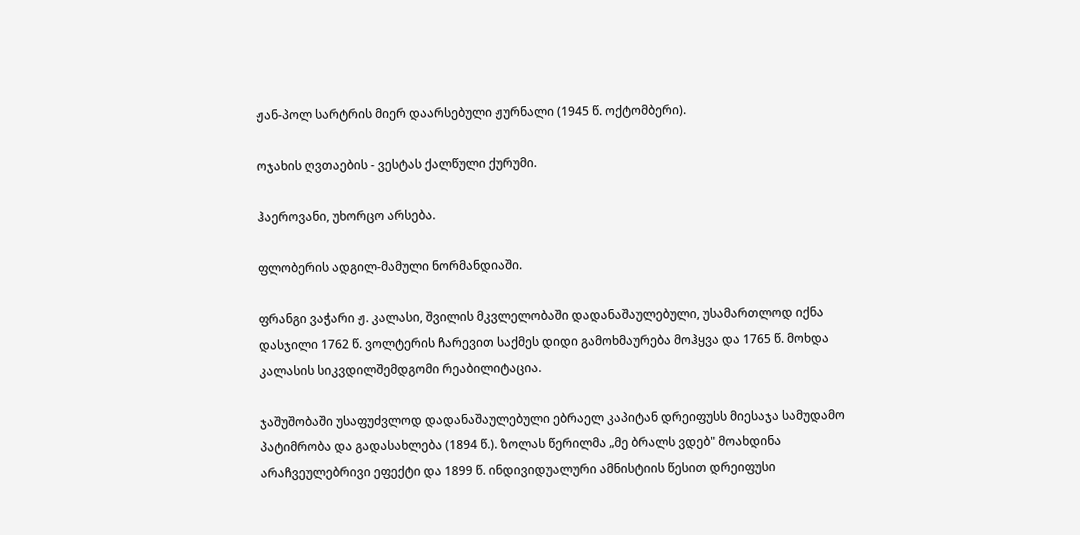ჟან-პოლ სარტრის მიერ დაარსებული ჟურნალი (1945 წ. ოქტომბერი).

ოჯახის ღვთაების - ვესტას ქალწული ქურუმი.

ჰაეროვანი, უხორცო არსება.

ფლობერის ადგილ-მამული ნორმანდიაში.

ფრანგი ვაჭარი ჟ. კალასი, შვილის მკვლელობაში დადანაშაულებული, უსამართლოდ იქნა დასჯილი 1762 წ. ვოლტერის ჩარევით საქმეს დიდი გამოხმაურება მოჰყვა და 1765 წ. მოხდა კალასის სიკვდილშემდგომი რეაბილიტაცია.

ჯაშუშობაში უსაფუძვლოდ დადანაშაულებული ებრაელ კაპიტან დრეიფუსს მიესაჯა სამუდამო პატიმრობა და გადასახლება (1894 წ.). ზოლას წერილმა „მე ბრალს ვდებ" მოახდინა არაჩვეულებრივი ეფექტი და 1899 წ. ინდივიდუალური ამნისტიის წესით დრეიფუსი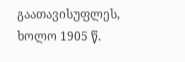გაათავისუფლეს, ხოლო 1905 წ.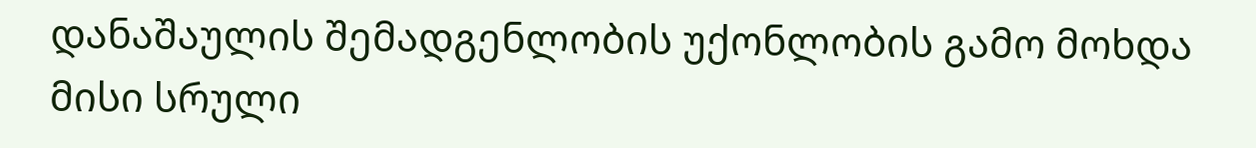დანაშაულის შემადგენლობის უქონლობის გამო მოხდა მისი სრული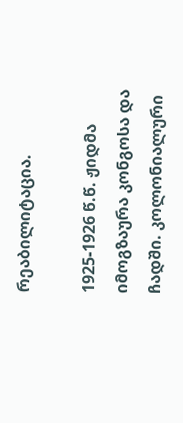რეაბილიტაცია.

1925-1926 წ.წ. ჟიდმა იმოგზაურა კონგოსა და ჩადში. კოლონიალური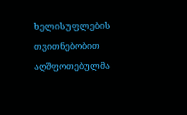ხელისუფლების თვითნებობით აღშფოთებულმა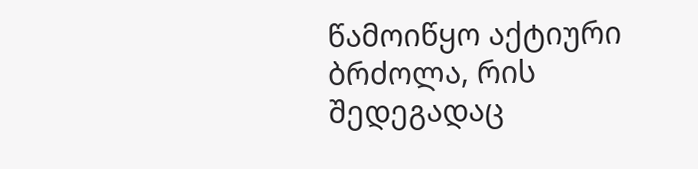წამოიწყო აქტიური ბრძოლა, რის შედეგადაც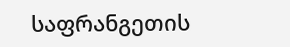საფრანგეთის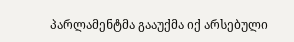პარლამენტმა გააუქმა იქ არსებული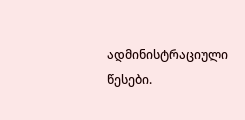ადმინისტრაციული წესები.